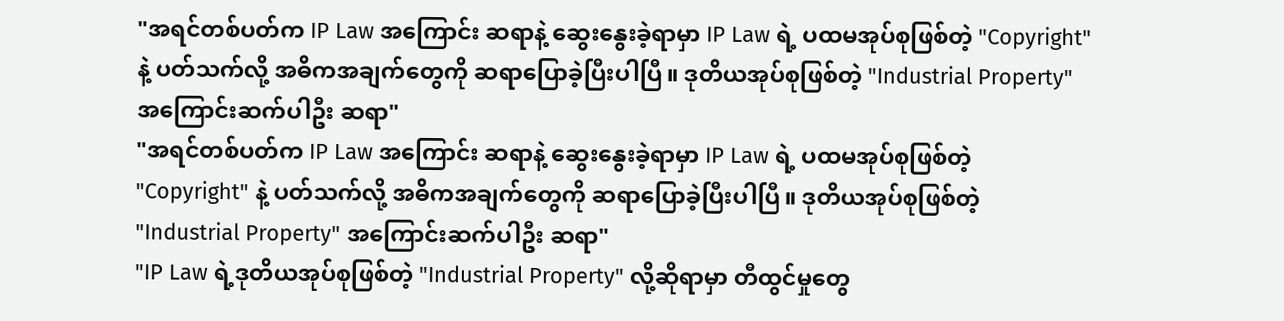"အရင်တစ်ပတ်က IP Law အကြောင်း ဆရာနဲ့ ဆွေးနွေးခဲ့ရာမှာ IP Law ရဲ့ ပထမအုပ်စုဖြစ်တဲ့ "Copyright" နဲ့ ပတ်သက်လို့ အဓိကအချက်တွေကို ဆရာပြောခဲ့ပြီးပါပြီ။ ဒုတိယအုပ်စုဖြစ်တဲ့ "Industrial Property" အကြောင်းဆက်ပါဦး ဆရာ"
"အရင်တစ်ပတ်က IP Law အကြောင်း ဆရာနဲ့ ဆွေးနွေးခဲ့ရာမှာ IP Law ရဲ့ ပထမအုပ်စုဖြစ်တဲ့
"Copyright" နဲ့ ပတ်သက်လို့ အဓိကအချက်တွေကို ဆရာပြောခဲ့ပြီးပါပြီ။ ဒုတိယအုပ်စုဖြစ်တဲ့
"Industrial Property" အကြောင်းဆက်ပါဦး ဆရာ"
"IP Law ရဲ့ဒုတိယအုပ်စုဖြစ်တဲ့ "Industrial Property" လို့ဆိုရာမှာ တီထွင်မှုတွေ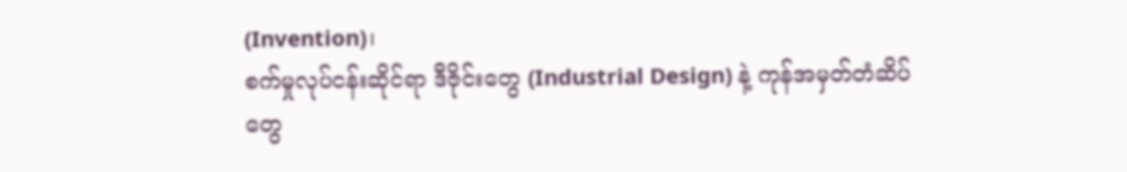(Invention)၊
စက်မှုလုပ်ငန်းဆိုင်ရာ ဒီဇိုင်းတွေ (Industrial Design) နဲ့ ကုန်အမှတ်တံဆိပ်တွေ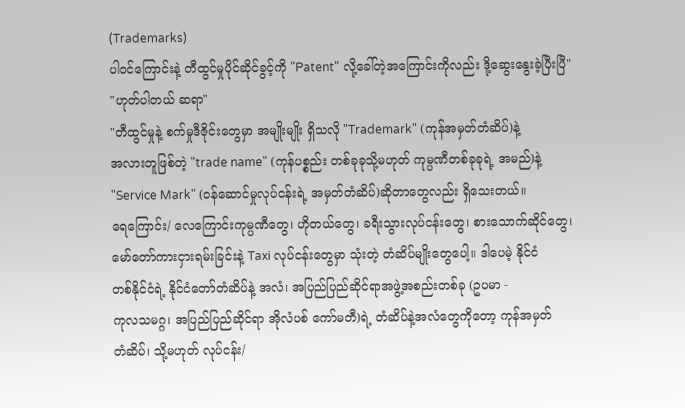(Trademarks)
ပါ၀င်ကြောင်းနဲ့ တီထွင်မှုပိုင်ဆိုင်ခွင့်ကို "Patent" လို့ခေါ်တဲ့အကြောင်းကိုလည်း ဒို့ဆွေးနွေးခဲ့ပြီးပြီ"
"ဟုတ်ပါတယ် ဆရာ"
"တီထွင်မှုနဲ့ စက်မှုဒီဇိုင်းတွေမှာ အမျိုးမျိုး ရှိသလို "Trademark" (ကုန်အမှတ်တံဆိပ်)နဲ့
အလားတူဖြစ်တဲ့ "trade name" (ကုန်ပစ္စည်း တစ်ခုခုသို့မဟုတ် ကုမ္ပဏီတစ်ခုခုရဲ့ အမည်)နဲ့
"Service Mark" (၀န်ဆောင်မှုလုပ်ငန်းရဲ့ အမှတ်တံဆိပ်)ဆိုတာတွေလည်း ရှိသေးတယ်။
ရေကြောင်း/ လေကြောင်းကုမ္ပဏီတွေ၊ ဟိုတယ်တွေ၊ ခရီးသွားလုပ်ငန်းတွေ၊ စားသောက်ဆိုင်တွေ၊
မော်တော်ကားငှားရမ်းခြင်းနဲ့ Taxi လုပ်ငန်းတွေမှာ သုံးတဲ့ တံဆိပ်မျိုးတွေပေါ့။ ဒါပေမဲ့ နိုင်ငံ
တစ်နိုင်ငံရဲ့ နိုင်ငံတော်တံဆိပ်နဲ့ အလံ၊ အပြည်ပြည်ဆိုင်ရာအဖွဲ့အစည်းတစ်ခု (ဥပမာ -
ကုလသမဂ္ဂ၊ အပြည်ပြည်ဆိုင်ရာ အိုလံပစ် ကော်မတီ)ရဲ့ တံဆိပ်နဲ့အလံတွေကိုတော့ ကုန်အမှတ်
တံဆိပ်၊ သို့မဟုတ် လုပ်ငန်း/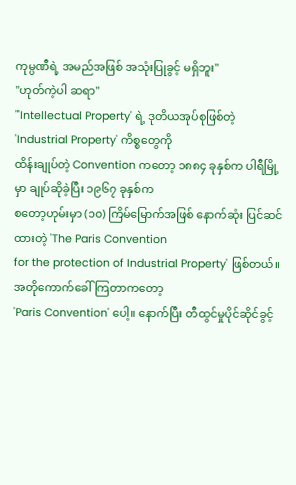ကုမ္ပဏီရဲ့ အမည်အဖြစ် အသုံးပြုခွင့် မရှိဘူး"
"ဟုတ်ကဲ့ပါ ဆရာ"
"'Intellectual Property' ရဲ့ ဒုတိယအုပ်စုဖြစ်တဲ့ 'Industrial Property' ကိစ္စတွေကို
ထိန်းချုပ်တဲ့ Convention ကတော့ ၁၈၈၄ ခုနှစ်က ပါရီမြို့မှာ ချုပ်ဆိုခဲ့ပြီး ၁၉၆၇ ခုနှစ်က
စတော့ဟုမ်းမှာ (၁၀) ကြိမ်မြောက်အဖြစ် နောက်ဆုံး ပြင်ဆင်ထားတဲ့ 'The Paris Convention
for the protection of Industrial Property' ဖြစ်တယ်။ အတိုကောက်ခေါ်ကြတာကတော့
'Paris Convention' ပေါ့။ နောက်ပြီး တီထွင်မှုပိုင်ဆိုင်ခွင့်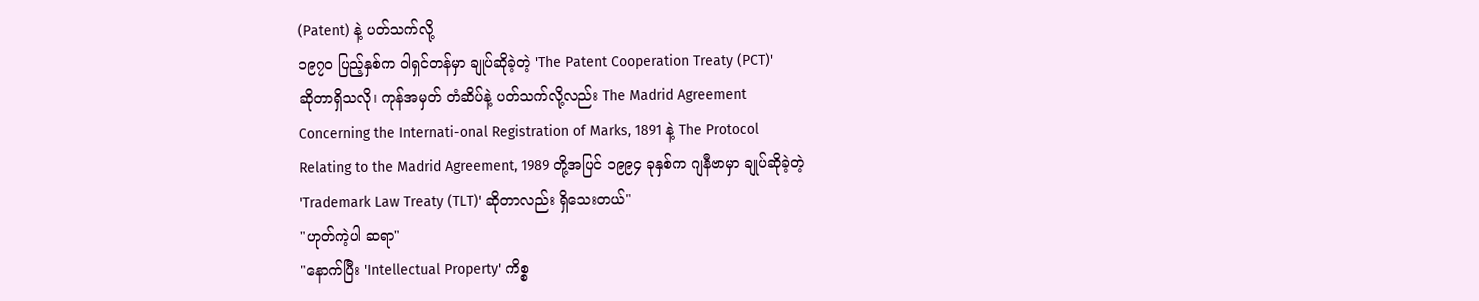(Patent) နဲ့ ပတ်သက်လို့
၁၉၇၀ ပြည့်နှစ်က ၀ါရှင်တန်မှာ ချုပ်ဆိုခဲ့တဲ့ 'The Patent Cooperation Treaty (PCT)'
ဆိုတာရှိသလို၊ ကုန်အမှတ် တံဆိပ်နဲ့ ပတ်သက်လို့လည်း The Madrid Agreement
Concerning the Internati-onal Registration of Marks, 1891 နဲ့ The Protocol
Relating to the Madrid Agreement, 1989 တို့အပြင် ၁၉၉၄ ခုနှစ်က ဂျနီဗာမှာ ချုပ်ဆိုခဲ့တဲ့
'Trademark Law Treaty (TLT)' ဆိုတာလည်း ရှိသေးတယ်"
"ဟုတ်ကဲ့ပါ ဆရာ"
"နောက်ပြီး 'Intellectual Property' ကိစ္စ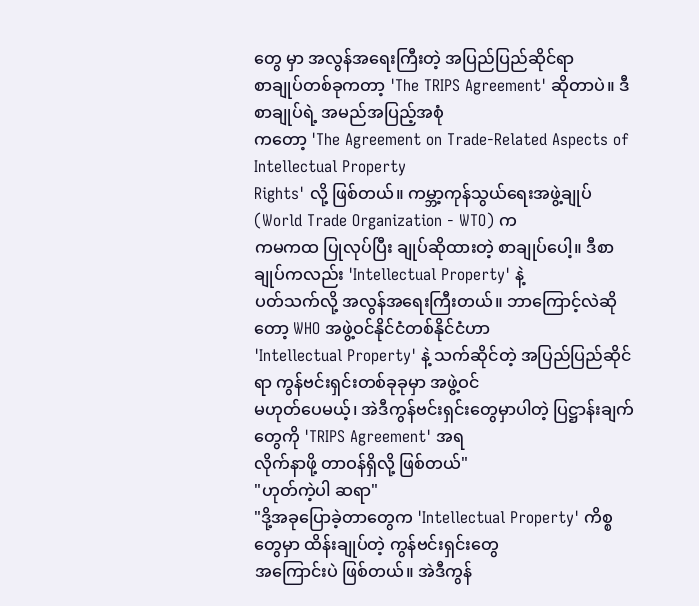တွေ မှာ အလွန်အရေးကြီးတဲ့ အပြည်ပြည်ဆိုင်ရာ
စာချုပ်တစ်ခုကတာ့ 'The TRIPS Agreement' ဆိုတာပဲ။ ဒီစာချုပ်ရဲ့ အမည်အပြည့်အစုံ
ကတော့ 'The Agreement on Trade-Related Aspects of Intellectual Property
Rights' လို့ ဖြစ်တယ်။ ကမ္ဘာ့ကုန်သွယ်ရေးအဖွဲ့ချုပ် (World Trade Organization - WTO) က
ကမကထ ပြုလုပ်ပြီး ချုပ်ဆိုထားတဲ့ စာချုပ်ပေါ့။ ဒီစာချုပ်ကလည်း 'Intellectual Property' နဲ့
ပတ်သက်လို့ အလွန်အရေးကြီးတယ်။ ဘာကြောင့်လဲဆိုတော့ WHO အဖွဲ့ဝင်နိုင်ငံတစ်နိုင်ငံဟာ
'Intellectual Property' နဲ့ သက်ဆိုင်တဲ့ အပြည်ပြည်ဆိုင်ရာ ကွန်ဗင်းရှင်းတစ်ခုခုမှာ အဖွဲ့ဝင်
မဟုတ်ပေမယ့်၊ အဲဒီကွန်ဗင်းရှင်းတွေမှာပါတဲ့ ပြဋ္ဌာန်းချက်တွေကို 'TRIPS Agreement' အရ
လိုက်နာဖို့ တာဝန်ရှိလို့ ဖြစ်တယ်"
"ဟုတ်ကဲ့ပါ ဆရာ"
"ဒို့အခုပြောခဲ့တာတွေက 'Intellectual Property' ကိစ္စတွေမှာ ထိန်းချုပ်တဲ့ ကွန်ဗင်းရှင်းတွေ
အကြောင်းပဲ ဖြစ်တယ်။ အဲဒီကွန်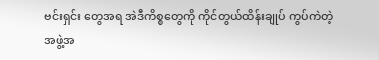ဗင်းရှင်း တွေအရ အဲဒီကိစ္စတွေကို ကိုင်တွယ်ထိန်းချုပ် ကွပ်ကဲတဲ့
အဖွဲ့အ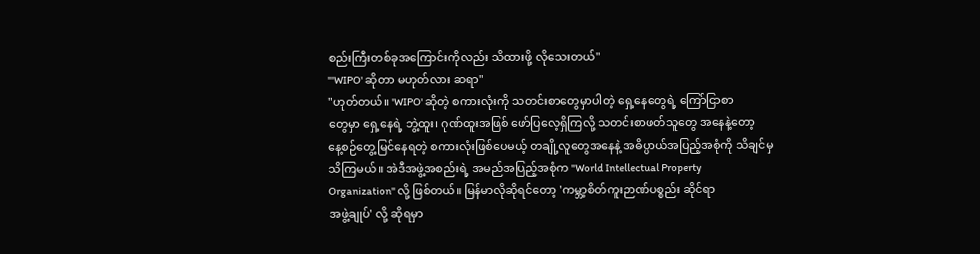စည်းကြီးတစ်ခုအကြောင်းကိုလည်း သိထားဖို့ လိုသေးတယ်"
"'WIPO' ဆိုတာ မဟုတ်လား ဆရာ"
"ဟုတ်တယ်။ 'WIPO' ဆိုတဲ့ စကားလုံးကို သတင်းစာတွေမှာပါတဲ့ ရှေ့နေတွေရဲ့ ကြော်ငြာစာ
တွေမှာ ရှေ့နေရဲ့ ဘွဲ့ထူး၊ ဂုဏ်ထူးအဖြစ် ဖော်ပြလေ့ရှိကြလို့ သတင်းစာဖတ်သူတွေ အနေနဲ့တော့
နေ့စဉ်တွေ့မြင်နေရတဲ့ စကားလုံးဖြစ်ပေမယ့် တချို့လူတွေအနေနဲ့ အဓိပ္ပာယ်အပြည့်အစုံကို သိချင်မှ
သိကြမယ်။ အဲဒီအဖွဲ့အစည်းရဲ့ အမည်အပြည့်အစုံက "World Intellectual Property
Organization" လို့ ဖြစ်တယ်။ မြန်မာလိုဆိုရင်တော့ 'ကမ္ဘာ့စိတ်ကူးဉာဏ်ပစ္စည်း ဆိုင်ရာ
အဖွဲ့ချုပ်' လို့ ဆိုရမှာ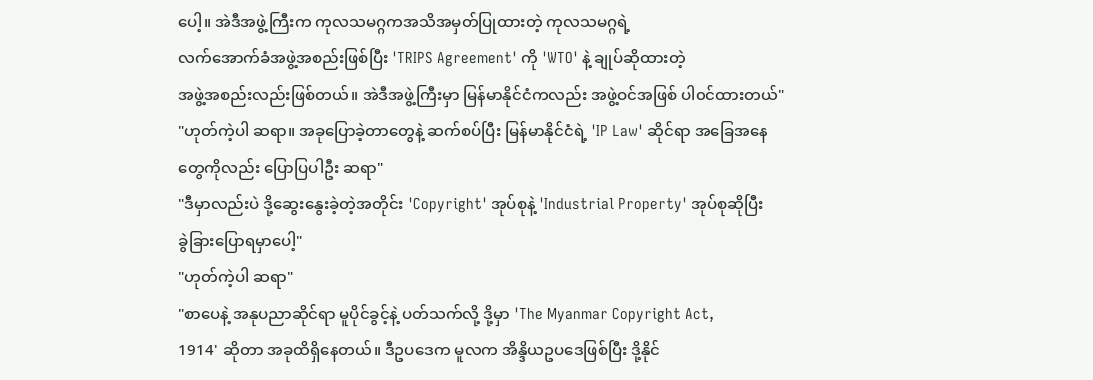ပေါ့။ အဲဒီအဖွဲ့ကြီးက ကုလသမဂ္ဂကအသိအမှတ်ပြုထားတဲ့ ကုလသမဂ္ဂရဲ့
လက်အောက်ခံအဖွဲ့အစည်းဖြစ်ပြီး 'TRIPS Agreement' ကို 'WTO' နဲ့ ချုပ်ဆိုထားတဲ့
အဖွဲ့အစည်းလည်းဖြစ်တယ်။ အဲဒီအဖွဲ့ကြီးမှာ မြန်မာနိုင်ငံကလည်း အဖွဲ့ဝင်အဖြစ် ပါ၀င်ထားတယ်"
"ဟုတ်ကဲ့ပါ ဆရာ။ အခုပြောခဲ့တာတွေနဲ့ ဆက်စပ်ပြီး မြန်မာနိုင်ငံရဲ့ 'IP Law' ဆိုင်ရာ အခြေအနေ
တွေကိုလည်း ပြောပြပါဦး ဆရာ"
"ဒီမှာလည်းပဲ ဒို့ဆွေးနွေးခဲ့တဲ့အတိုင်း 'Copyright' အုပ်စုနဲ့ 'Industrial Property' အုပ်စုဆိုပြီး
ခွဲခြားပြောရမှာပေါ့"
"ဟုတ်ကဲ့ပါ ဆရာ"
"စာပေနဲ့ အနုပညာဆိုင်ရာ မူပိုင်ခွင့်နဲ့ ပတ်သက်လို့ ဒို့မှာ 'The Myanmar Copyright Act,
1914' ဆိုတာ အခုထိရှိနေတယ်။ ဒီဥပဒေက မူလက အိန္ဒိယဥပဒေဖြစ်ပြီး ဒို့နိုင်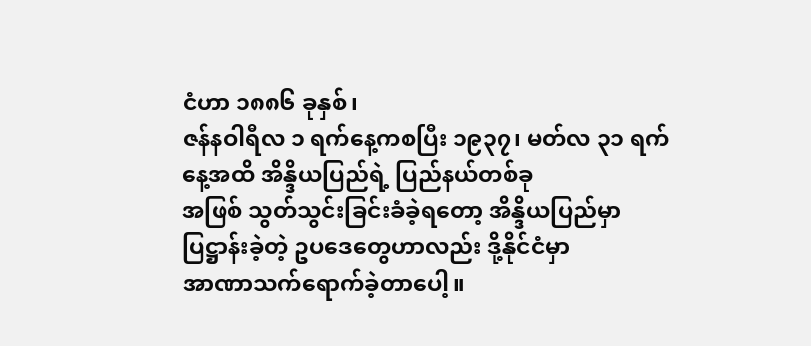ငံဟာ ၁၈၈၆ ခုနှစ်၊
ဇန်နဝါရီလ ၁ ရက်နေ့ကစပြီး ၁၉၃၇၊ မတ်လ ၃၁ ရက်နေ့အထိ အိန္ဒိယပြည်ရဲ့ ပြည်နယ်တစ်ခု
အဖြစ် သွတ်သွင်းခြင်းခံခဲ့ရတော့ အိန္ဒိယပြည်မှာ ပြဋ္ဌာန်းခဲ့တဲ့ ဥပဒေတွေဟာလည်း ဒို့နိုင်ငံမှာ
အာဏာသက်ရောက်ခဲ့တာပေါ့။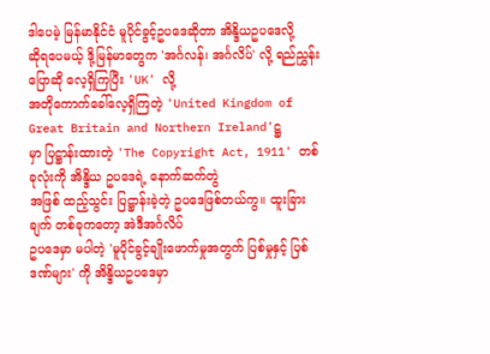ဒါပေမဲ့ မြန်မာနိုင်ငံ မူပိုင်ခွင့်ဥပဒေဆိုတာ အိန္ဒိယဥပဒေလို့
ဆိုရပေမယ့် ဒို့မြန်မာတွေက 'အင်္ဂလန်၊ အင်္ဂလိပ်' လို့ ရည်ညွှန်းပြောဆို လေ့ရှိကြပြီး 'UK' လို့
အတိုကောက်ခေါ်လေ့ရှိကြတဲ့ 'United Kingdom of Great Britain and Northern Ireland'ဋ္ဌ
မှာ ပြဋ္ဌာန်းထားတဲ့ 'The Copyright Act, 1911' တစ်ခုလုံးကို အိန္ဒိယ ဥပဒေရဲ့ နောက်ဆက်တွဲ
အဖြစ် ထည့်သွင်း ပြဋ္ဌာန်းခဲ့တဲ့ ဥပဒေဖြစ်တယ်ကွ။ ထူးခြားချက် တစ်ခုကတော့ အဲဒီအင်္ဂလိပ်
ဥပဒေမှာ မပါတဲ့ 'မူပိုင်ခွင့်ချိုးဖောက်မှုအတွက် ပြစ်မှုနှင့် ပြစ်ဒဏ်များ' ကို အိန္ဒိယဥပဒေမှာ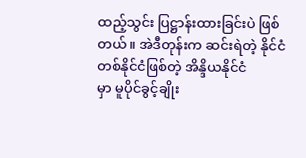ထည့်သွင်း ပြဋ္ဌာန်းထားခြင်းပဲ ဖြစ်တယ်။ အဲဒီတုန်းက ဆင်းရဲတဲ့ နိုင်ငံတစ်နိုင်ငံဖြစ်တဲ့ အိန္ဒိယနိုင်ငံ
မှာ မူပိုင်ခွင့်ချိုး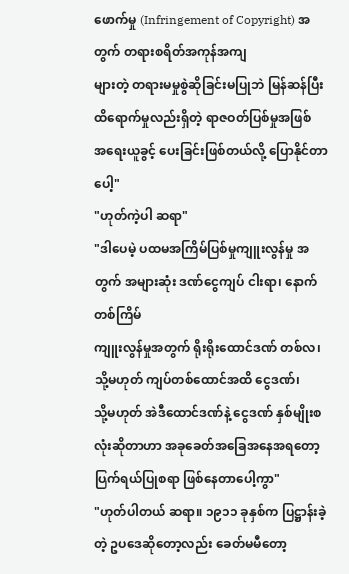ဖောက်မှု (Infringement of Copyright) အတွက် တရားစရိတ်အကုန်အကျ
များတဲ့ တရားမမှုစွဲဆိုခြင်းမပြုဘဲ မြန်ဆန်ပြီး ထိရောက်မှုလည်းရှိတဲ့ ရာဇဝတ်ပြစ်မှုအဖြစ်
အရေးယူခွင့် ပေးခြင်းဖြစ်တယ်လို့ ပြောနိုင်တာပေါ့"
"ဟုတ်ကဲ့ပါ ဆရာ"
"ဒါပေမဲ့ ပထမအကြိမ်ပြစ်မှုကျူးလွန်မှု အတွက် အများဆုံး ဒဏ်ငွေကျပ် ငါးရာ၊ နောက်တစ်ကြိမ်
ကျူးလွန်မှုအတွက် ရိုးရိုးထောင်ဒဏ် တစ်လ၊ သို့မဟုတ် ကျပ်တစ်ထောင်အထိ ငွေဒဏ်၊
သို့မဟုတ် အဲဒီထောင်ဒဏ်နဲ့ ငွေဒဏ် နှစ်မျိုးစလုံးဆိုတာဟာ အခုခေတ်အခြေအနေအရတော့
ပြက်ရယ်ပြုစရာ ဖြစ်နေတာပေါ့ကွာ"
"ဟုတ်ပါတယ် ဆရာ။ ၁၉၁၁ ခုနှစ်က ပြဋ္ဌာန်းခဲ့တဲ့ ဥပဒေဆိုတော့လည်း ခေတ်မမီတော့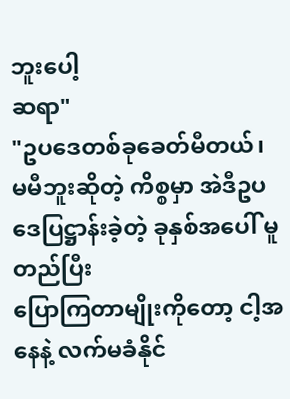ဘူးပေါ့
ဆရာ"
"ဥပဒေတစ်ခုခေတ်မီတယ်၊ မမီဘူးဆိုတဲ့ ကိစ္စမှာ အဲဒီဥပဒေပြဋ္ဌာန်းခဲ့တဲ့ ခုနှစ်အပေါ် မူတည်ပြီး
ပြောကြတာမျိုးကိုတော့ ငါ့အနေနဲ့ လက်မခံနိုင်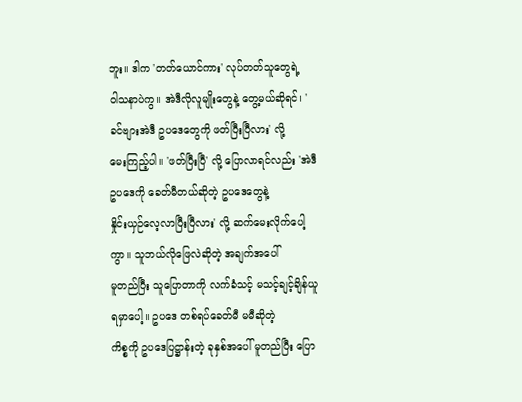ဘူး။ ဒါက 'တတ်ယောင်ကား' လုပ်တတ်သူတွေရဲ့
၀ါသနာပဲကွ။ အဲဒီလိုလူမျိုးတွေနဲ့ တွေ့မယ်ဆိုရင်၊ 'ခင်ဗျားအဲဒီ ဥပဒေတွေကို ဖတ်ပြီးပြီလား' လို့
မေးကြည့်ပါ။ 'ဖတ်ပြီးပြီ' လို့ ပြောလာရင်လည်း 'အဲဒီဥပဒေကို ခေတ်မီတယ်ဆိုတဲ့ ဥပဒေတွေနဲ့
နှိုင်းယှဉ်လေ့လာပြီးပြီလား' လို့ ဆက်မေးလိုက်ပေါ့ကွာ။ သူဘယ်လိုဖြေလဲဆိုတဲ့ အချက်အပေါ်
မူတည်ပြီး သူပြောတာကို လက်ခံသင့် မသင့်ချင့်ချိန်ယူရမှာပေါ့။ ဥပဒေ တစ်ရပ်ခေတ်မီ မမီဆိုတဲ့
ကိစ္စကို ဥပဒေပြဋ္ဌာန်းတဲ့ ခုနှစ်အပေါ် မူတည်ပြီး ပြော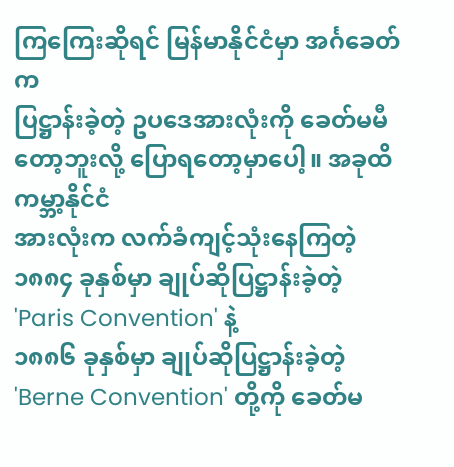ကြကြေးဆိုရင် မြန်မာနိုင်ငံမှာ အင်္ဂခေတ်က
ပြဋ္ဌာန်းခဲ့တဲ့ ဥပဒေအားလုံးကို ခေတ်မမီတော့ဘူးလို့ ပြောရတော့မှာပေါ့။ အခုထိ ကမ္ဘာ့နိုင်ငံ
အားလုံးက လက်ခံကျင့်သုံးနေကြတဲ့ ၁၈၈၄ ခုနှစ်မှာ ချုပ်ဆိုပြဋ္ဌာန်းခဲ့တဲ့ 'Paris Convention' နဲ့
၁၈၈၆ ခုနှစ်မှာ ချုပ်ဆိုပြဋ္ဌာန်းခဲ့တဲ့ 'Berne Convention' တို့ကို ခေတ်မ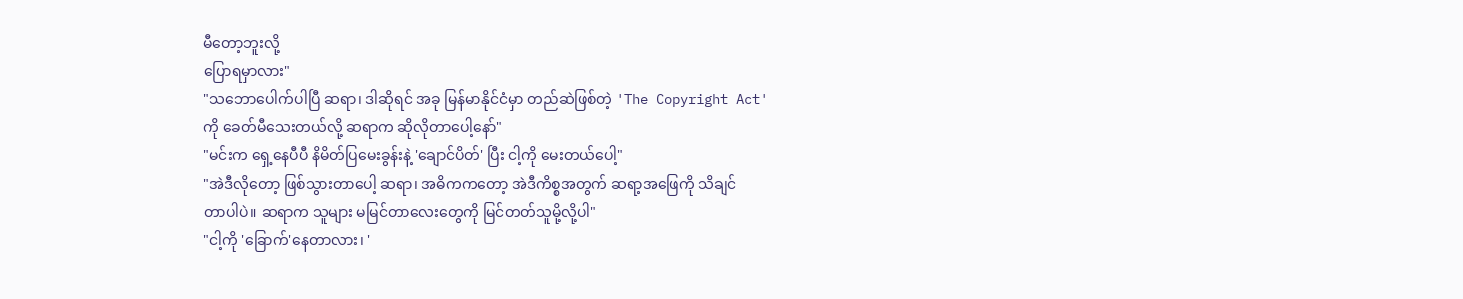မီတော့ဘူးလို့
ပြောရမှာလား"
"သဘောပေါက်ပါပြီ ဆရာ၊ ဒါဆိုရင် အခု မြန်မာနိုင်ငံမှာ တည်ဆဲဖြစ်တဲ့ 'The Copyright Act'
ကို ခေတ်မီသေးတယ်လို့ ဆရာက ဆိုလိုတာပေါ့နော်"
"မင်းက ရှေ့နေပီပီ နိမိတ်ပြမေးခွန်းနဲ့ 'ချောင်ပိတ်' ပြီး ငါ့ကို မေးတယ်ပေါ့"
"အဲဒီလိုတော့ ဖြစ်သွားတာပေါ့ ဆရာ၊ အဓိကကတော့ အဲဒီကိစ္စအတွက် ဆရာ့အဖြေကို သိချင်
တာပါပဲ။ ဆရာက သူများ မမြင်တာလေးတွေကို မြင်တတ်သူမို့လို့ပါ"
"ငါ့ကို 'ခြောက်'နေတာလား၊ '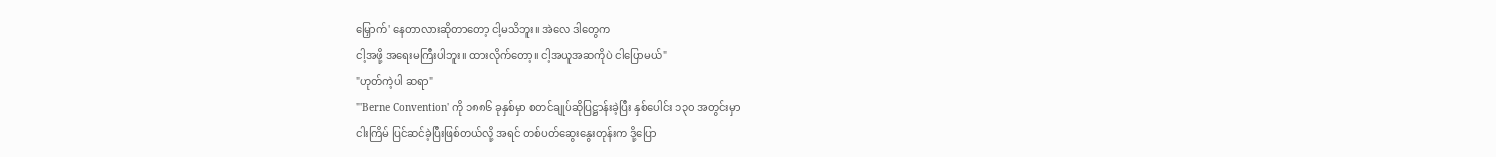မြှောက်' နေတာလားဆိုတာတော့ ငါ့မသိဘူး။ အဲလေ ဒါတွေက
ငါ့အဖို့ အရေးမကြီးပါဘူး။ ထားလိုက်တော့။ ငါ့အယူအဆကိုပဲ ငါပြောမယ်"
"ဟုတ်ကဲ့ပါ ဆရာ"
"'Berne Convention' ကို ၁၈၈၆ ခုနှစ်မှာ စတင်ချုပ်ဆိုပြဋ္ဌာန်းခဲ့ပြီး နှစ်ပေါင်း ၁၃၀ အတွင်းမှာ
ငါးကြိမ် ပြင်ဆင်ခဲ့ပြီးဖြစ်တယ်လို့ အရင် တစ်ပတ်ဆွေးနွေးတုန်းက ဒို့ပြော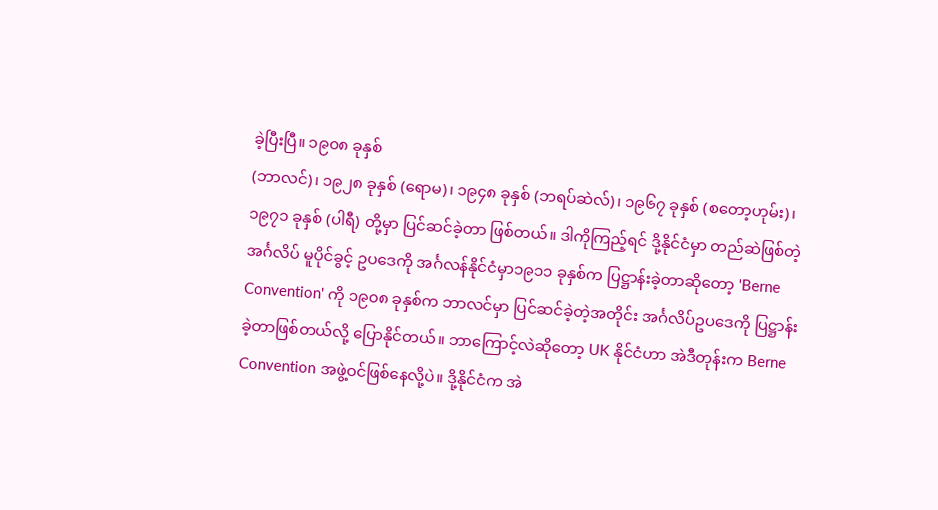ခဲ့ပြီးပြီ။ ၁၉၀၈ ခုနှစ်
(ဘာလင်)၊ ၁၉၂၈ ခုနှစ် (ရောမ)၊ ၁၉၄၈ ခုနှစ် (ဘရပ်ဆဲလ်)၊ ၁၉၆၇ ခုနှစ် (စတော့ဟုမ်း)၊
၁၉၇၁ ခုနှစ် (ပါရီ) တို့မှာ ပြင်ဆင်ခဲ့တာ ဖြစ်တယ်။ ဒါကိုကြည့်ရင် ဒို့နိုင်ငံမှာ တည်ဆဲဖြစ်တဲ့
အင်္ဂလိပ် မူပိုင်ခွင့် ဥပဒေကို အင်္ဂလန်နိုင်ငံမှာ၁၉၁၁ ခုနှစ်က ပြဋ္ဌာန်းခဲ့တာဆိုတော့ 'Berne
Convention' ကို ၁၉၀၈ ခုနှစ်က ဘာလင်မှာ ပြင်ဆင်ခဲ့တဲ့အတိုင်း အင်္ဂလိပ်ဥပဒေကို ပြဋ္ဌာန်း
ခဲ့တာဖြစ်တယ်လို့ ပြောနိုင်တယ်။ ဘာကြောင့်လဲဆိုတော့ UK နိုင်ငံဟာ အဲဒီတုန်းက Berne
Convention အဖွဲ့ဝင်ဖြစ်နေလို့ပဲ။ ဒို့နိုင်ငံက အဲ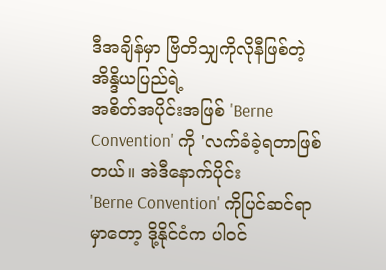ဒီအချိန်မှာ ဗြိတိသျှကိုလိုနီဖြစ်တဲ့ အိန္ဒိယပြည်ရဲ့
အစိတ်အပိုင်းအဖြစ် 'Berne Convention' ကို 'လက်ခံခဲ့ရတာဖြစ်တယ်။ အဲဒီနောက်ပိုင်း
'Berne Convention' ကိုပြင်ဆင်ရာမှာတော့ ဒို့နိုင်ငံက ပါ၀င်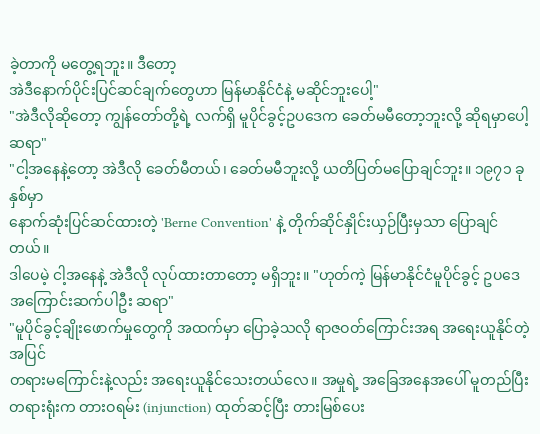ခဲ့တာကို မတွေ့ရဘူး။ ဒီတော့
အဲဒီနောက်ပိုင်းပြင်ဆင်ချက်တွေဟာ မြန်မာနိုင်ငံနဲ့ မဆိုင်ဘူးပေါ့"
"အဲဒီလိုဆိုတော့ ကျွန်တော်တို့ရဲ့ လက်ရှိ မူပိုင်ခွင့်ဥပဒေက ခေတ်မမီတော့ဘူးလို့ ဆိုရမှာပေါ့
ဆရာ"
"ငါ့အနေနဲ့တော့ အဲဒီလို ခေတ်မီတယ်၊ ခေတ်မမီဘူးလို့ ယတိပြတ်မပြောချင်ဘူး။ ၁၉၇၁ ခုနှစ်မှာ
နောက်ဆုံးပြင်ဆင်ထားတဲ့ 'Berne Convention' နဲ့ တိုက်ဆိုင်နှိုင်းယှဉ်ပြီးမှသာ ပြောချင်တယ်။
ဒါပေမဲ့ ငါ့အနေနဲ့ အဲဒီလို လုပ်ထားတာတော့ မရှိဘူး။ "ဟုတ်ကဲ့ မြန်မာနိုင်ငံမူပိုင်ခွင့် ဥပဒေ
အကြောင်းဆက်ပါဦး ဆရာ"
"မူပိုင်ခွင့်ချိုးဖောက်မှုတွေကို အထက်မှာ ပြောခဲ့သလို ရာဇဝတ်ကြောင်းအရ အရေးယူနိုင်တဲ့အပြင်
တရားမကြောင်းနဲ့လည်း အရေးယူနိုင်သေးတယ်လေ။ အမှုရဲ့ အခြေအနေအပေါ် မူတည်ပြီး
တရားရုံးက တားဝရမ်း (injunction) ထုတ်ဆင့်ပြီး တားမြစ်ပေး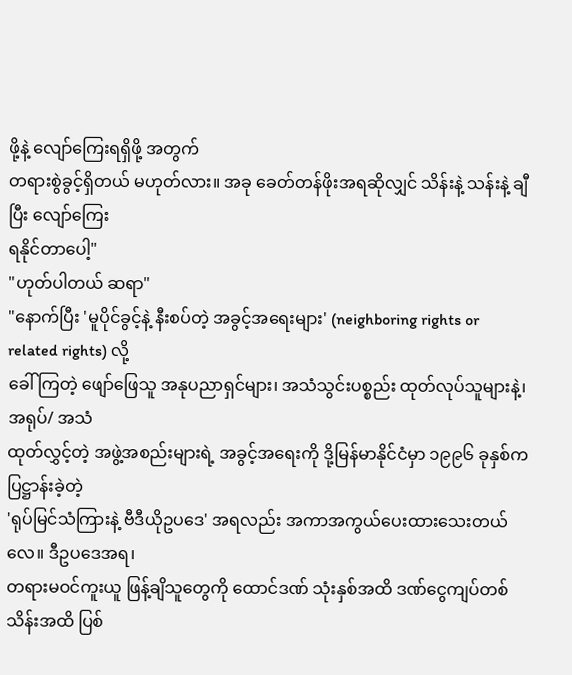ဖို့နဲ့ လျော်ကြေးရရှိဖို့ အတွက်
တရားစွဲခွင့်ရှိတယ် မဟုတ်လား။ အခု ခေတ်တန်ဖိုးအရဆိုလျှင် သိန်းနဲ့ သန်းနဲ့ ချီပြီး လျော်ကြေး
ရနိုင်တာပေါ့"
"ဟုတ်ပါတယ် ဆရာ"
"နောက်ပြီး 'မူပိုင်ခွင့်နဲ့ နီးစပ်တဲ့ အခွင့်အရေးများ' (neighboring rights or related rights) လို့
ခေါ်ကြတဲ့ ဖျော်ဖြေသူ အနုပညာရှင်များ၊ အသံသွင်းပစ္စည်း ထုတ်လုပ်သူများနဲ့၊ အရုပ်/ အသံ
ထုတ်လွှင့်တဲ့ အဖွဲ့အစည်းများရဲ့ အခွင့်အရေးကို ဒို့မြန်မာနိုင်ငံမှာ ၁၉၉၆ ခုနှစ်က ပြဋ္ဌာန်းခဲ့တဲ့
'ရုပ်မြင်သံကြားနဲ့ ဗီဒီယိုဥပဒေ' အရလည်း အကာအကွယ်ပေးထားသေးတယ်လေ။ ဒီဥပဒေအရ၊
တရားမဝင်ကူးယူ ဖြန့်ချိသူတွေကို ထောင်ဒဏ် သုံးနှစ်အထိ ဒဏ်ငွေကျပ်တစ်သိန်းအထိ ပြစ်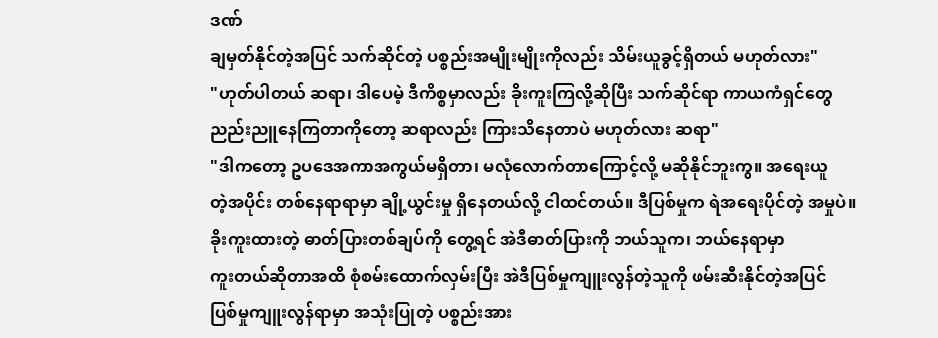ဒဏ်
ချမှတ်နိုင်တဲ့အပြင် သက်ဆိုင်တဲ့ ပစ္စည်းအမျိုးမျိုးကိုလည်း သိမ်းယူခွင့်ရှိတယ် မဟုတ်လား"
"ဟုတ်ပါတယ် ဆရာ၊ ဒါပေမဲ့ ဒီကိစ္စမှာလည်း ခိုးကူးကြလို့ဆိုပြီး သက်ဆိုင်ရာ ကာယကံရှင်တွေ
ညည်းညူနေကြတာကိုတော့ ဆရာလည်း ကြားသိနေတာပဲ မဟုတ်လား ဆရာ"
"ဒါကတော့ ဥပဒေအကာအကွယ်မရှိတာ၊ မလုံလောက်တာကြောင့်လို့ မဆိုနိုင်ဘူးကွ။ အရေးယူ
တဲ့အပိုင်း တစ်နေရာရာမှာ ချို့ယွင်းမှု ရှိနေတယ်လို့ ငါထင်တယ်။ ဒီပြစ်မှုက ရဲအရေးပိုင်တဲ့ အမှုပဲ။
ခိုးကူးထားတဲ့ ဓာတ်ပြားတစ်ချပ်ကို တွေ့ရင် အဲဒီဓာတ်ပြားကို ဘယ်သူက၊ ဘယ်နေရာမှာ
ကူးတယ်ဆိုတာအထိ စုံစမ်းထောက်လှမ်းပြီး အဲဒီပြစ်မှုကျူးလွန်တဲ့သူကို ဖမ်းဆီးနိုင်တဲ့အပြင်
ပြစ်မှုကျူးလွန်ရာမှာ အသုံးပြုတဲ့ ပစ္စည်းအား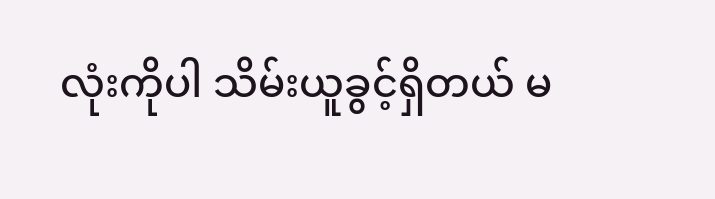လုံးကိုပါ သိမ်းယူခွင့်ရှိတယ် မ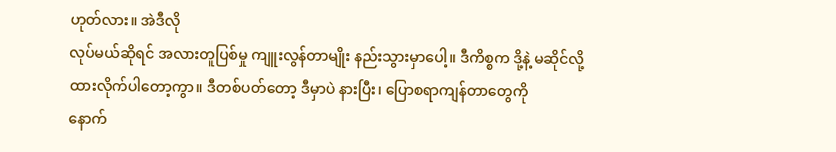ဟုတ်လား။ အဲဒီလို
လုပ်မယ်ဆိုရင် အလားတူပြစ်မှု ကျူးလွန်တာမျိုး နည်းသွားမှာပေါ့။ ဒီကိစ္စက ဒို့နဲ့ မဆိုင်လို့
ထားလိုက်ပါတော့ကွာ။ ဒီတစ်ပတ်တော့ ဒီမှာပဲ နားပြီး၊ ပြောစရာကျန်တာတွေကို
နောက်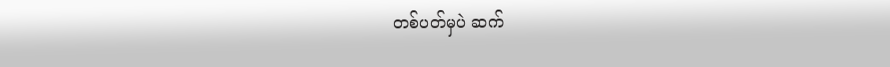တစ်ပတ်မှပဲ ဆက်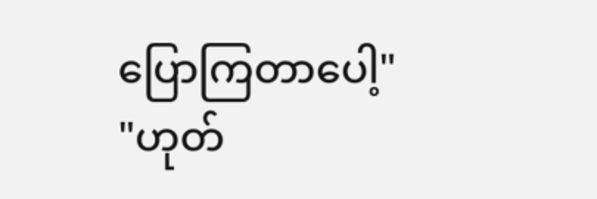ပြောကြတာပေါ့"
"ဟုတ်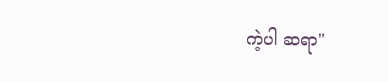ကဲ့ပါ ဆရာ"